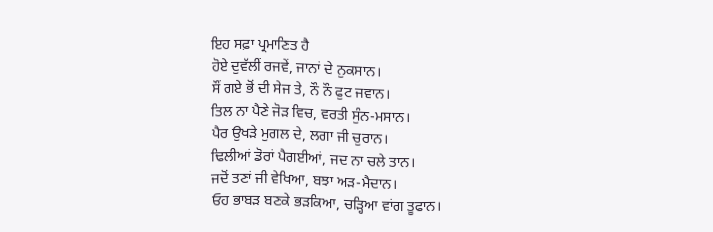ਇਹ ਸਫ਼ਾ ਪ੍ਰਮਾਣਿਤ ਹੈ
ਹੋਏ ਦੁਵੱਲੀਂ ਰਜਵੇਂ, ਜਾਨਾਂ ਦੇ ਨੁਕਸਾਨ।
ਸੌਂ ਗਏ ਭੋਂ ਦੀ ਸੇਜ ਤੇ, ਨੌ ਨੌ ਫੁਟ ਜਵਾਨ।
ਤਿਲ ਨਾ ਪੈਣੇ ਜੋੜ ਵਿਚ, ਵਰਤੀ ਸੁੰਨ-ਮਸਾਨ।
ਪੈਰ ਉਖੜੇ ਮੁਗਲ ਦੇ, ਲਗਾ ਜੀ ਚੁਰਾਨ।
ਢਿਲੀਆਂ ਡੋਰਾਂ ਪੈਗਈਆਂ, ਜਦ ਨਾ ਚਲੇ ਤਾਨ।
ਜਦੋਂ ਤਣਾਂ ਜੀ ਵੇਖਿਆ, ਬਝਾ ਅੜ-ਮੈਦਾਨ।
ਓਹ ਭਾਬੜ ਬਣਕੇ ਭੜਕਿਆ, ਚੜ੍ਹਿਆ ਵਾਂਗ ਤੂਫਾਨ।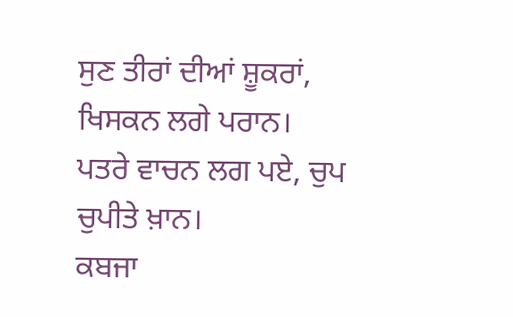ਸੁਣ ਤੀਰਾਂ ਦੀਆਂ ਸ਼ੂਕਰਾਂ, ਖਿਸਕਨ ਲਗੇ ਪਰਾਨ।
ਪਤਰੇ ਵਾਚਨ ਲਗ ਪਏ, ਚੁਪ ਚੁਪੀਤੇ ਖ਼ਾਨ।
ਕਬਜਾ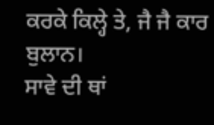ਕਰਕੇ ਕਿਲ੍ਹੇ ਤੇ, ਜੈ ਜੈ ਕਾਰ ਬੁਲਾਨ।
ਸਾਵੇ ਦੀ ਥਾਂ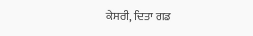ਕੇਸਰੀ, ਦਿਤਾ ਗਡ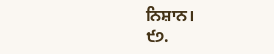ਨਿਸ਼ਾਨ।
੯੭.